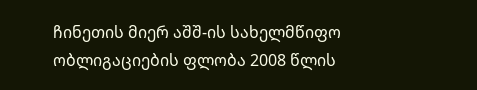ჩინეთის მიერ აშშ-ის სახელმწიფო ობლიგაციების ფლობა 2008 წლის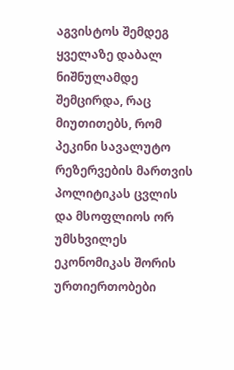აგვისტოს შემდეგ ყველაზე დაბალ ნიშნულამდე შემცირდა, რაც მიუთითებს, რომ პეკინი სავალუტო რეზერვების მართვის პოლიტიკას ცვლის და მსოფლიოს ორ უმსხვილეს ეკონომიკას შორის ურთიერთობები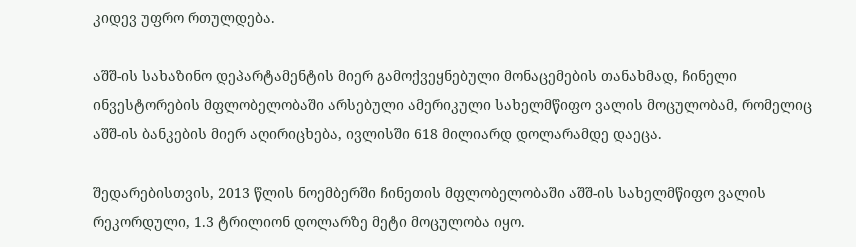კიდევ უფრო რთულდება.

აშშ-ის სახაზინო დეპარტამენტის მიერ გამოქვეყნებული მონაცემების თანახმად, ჩინელი ინვესტორების მფლობელობაში არსებული ამერიკული სახელმწიფო ვალის მოცულობამ, რომელიც აშშ-ის ბანკების მიერ აღირიცხება, ივლისში 618 მილიარდ დოლარამდე დაეცა.

შედარებისთვის, 2013 წლის ნოემბერში ჩინეთის მფლობელობაში აშშ-ის სახელმწიფო ვალის რეკორდული, 1.3 ტრილიონ დოლარზე მეტი მოცულობა იყო.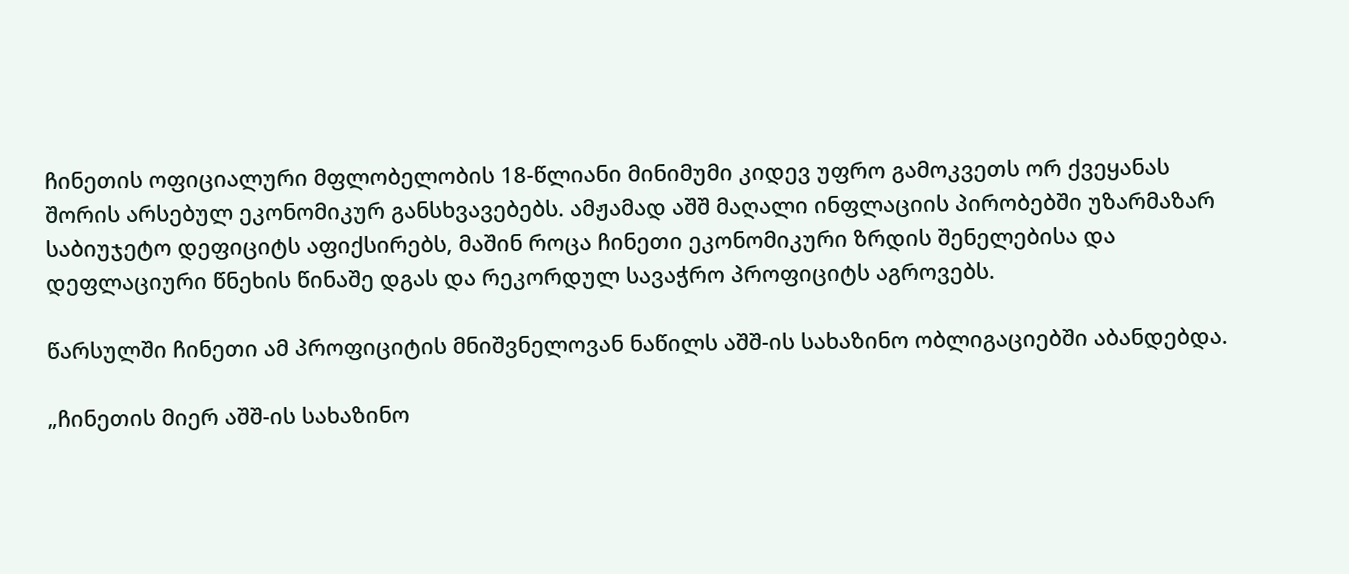ჩინეთის ოფიციალური მფლობელობის 18-წლიანი მინიმუმი კიდევ უფრო გამოკვეთს ორ ქვეყანას შორის არსებულ ეკონომიკურ განსხვავებებს. ამჟამად აშშ მაღალი ინფლაციის პირობებში უზარმაზარ საბიუჯეტო დეფიციტს აფიქსირებს, მაშინ როცა ჩინეთი ეკონომიკური ზრდის შენელებისა და დეფლაციური წნეხის წინაშე დგას და რეკორდულ სავაჭრო პროფიციტს აგროვებს.

წარსულში ჩინეთი ამ პროფიციტის მნიშვნელოვან ნაწილს აშშ-ის სახაზინო ობლიგაციებში აბანდებდა.

„ჩინეთის მიერ აშშ-ის სახაზინო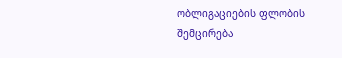ობლიგაციების ფლობის შემცირება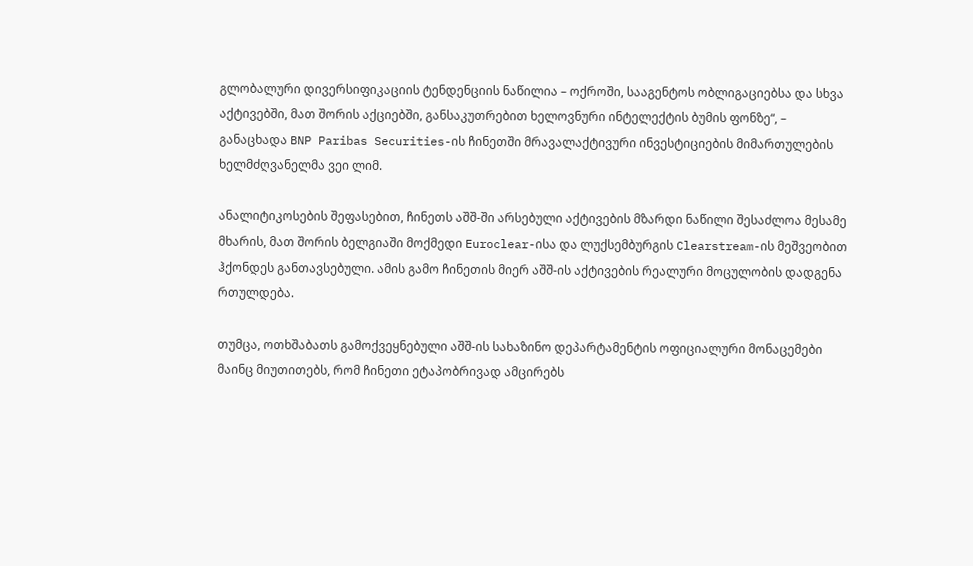გლობალური დივერსიფიკაციის ტენდენციის ნაწილია – ოქროში, სააგენტოს ობლიგაციებსა და სხვა აქტივებში, მათ შორის აქციებში, განსაკუთრებით ხელოვნური ინტელექტის ბუმის ფონზე“, – განაცხადა BNP Paribas Securities-ის ჩინეთში მრავალაქტივური ინვესტიციების მიმართულების ხელმძღვანელმა ვეი ლიმ.

ანალიტიკოსების შეფასებით, ჩინეთს აშშ-ში არსებული აქტივების მზარდი ნაწილი შესაძლოა მესამე მხარის, მათ შორის ბელგიაში მოქმედი Euroclear-ისა და ლუქსემბურგის Clearstream-ის მეშვეობით ჰქონდეს განთავსებული. ამის გამო ჩინეთის მიერ აშშ-ის აქტივების რეალური მოცულობის დადგენა რთულდება.

თუმცა, ოთხშაბათს გამოქვეყნებული აშშ-ის სახაზინო დეპარტამენტის ოფიციალური მონაცემები მაინც მიუთითებს, რომ ჩინეთი ეტაპობრივად ამცირებს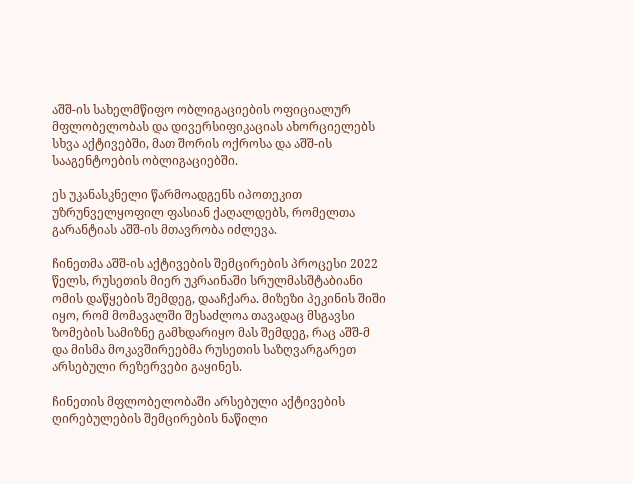აშშ-ის სახელმწიფო ობლიგაციების ოფიციალურ მფლობელობას და დივერსიფიკაციას ახორციელებს სხვა აქტივებში, მათ შორის ოქროსა და აშშ-ის სააგენტოების ობლიგაციებში.

ეს უკანასკნელი წარმოადგენს იპოთეკით უზრუნველყოფილ ფასიან ქაღალდებს, რომელთა გარანტიას აშშ-ის მთავრობა იძლევა.

ჩინეთმა აშშ-ის აქტივების შემცირების პროცესი 2022 წელს, რუსეთის მიერ უკრაინაში სრულმასშტაბიანი ომის დაწყების შემდეგ, დააჩქარა. მიზეზი პეკინის შიში იყო, რომ მომავალში შესაძლოა თავადაც მსგავსი ზომების სამიზნე გამხდარიყო მას შემდეგ, რაც აშშ-მ და მისმა მოკავშირეებმა რუსეთის საზღვარგარეთ არსებული რეზერვები გაყინეს.

ჩინეთის მფლობელობაში არსებული აქტივების ღირებულების შემცირების ნაწილი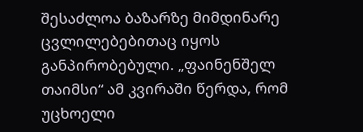შესაძლოა ბაზარზე მიმდინარე ცვლილებებითაც იყოს განპირობებული. „ფაინენშელ თაიმსი“ ამ კვირაში წერდა, რომ უცხოელი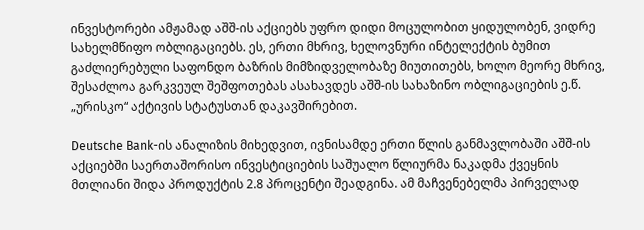ინვესტორები ამჟამად აშშ-ის აქციებს უფრო დიდი მოცულობით ყიდულობენ, ვიდრე სახელმწიფო ობლიგაციებს. ეს, ერთი მხრივ, ხელოვნური ინტელექტის ბუმით გაძლიერებული საფონდო ბაზრის მიმზიდველობაზე მიუთითებს, ხოლო მეორე მხრივ, შესაძლოა გარკვეულ შეშფოთებას ასახავდეს აშშ-ის სახაზინო ობლიგაციების ე.წ. „ურისკო“ აქტივის სტატუსთან დაკავშირებით.

Deutsche Bank-ის ანალიზის მიხედვით, ივნისამდე ერთი წლის განმავლობაში აშშ-ის აქციებში საერთაშორისო ინვესტიციების საშუალო წლიურმა ნაკადმა ქვეყნის მთლიანი შიდა პროდუქტის 2.8 პროცენტი შეადგინა. ამ მაჩვენებელმა პირველად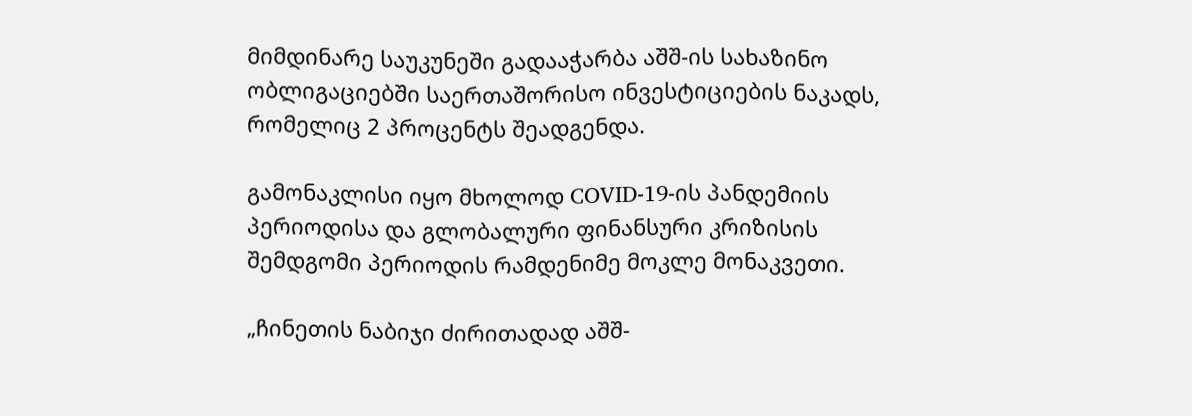მიმდინარე საუკუნეში გადააჭარბა აშშ-ის სახაზინო ობლიგაციებში საერთაშორისო ინვესტიციების ნაკადს, რომელიც 2 პროცენტს შეადგენდა.

გამონაკლისი იყო მხოლოდ COVID-19-ის პანდემიის პერიოდისა და გლობალური ფინანსური კრიზისის შემდგომი პერიოდის რამდენიმე მოკლე მონაკვეთი.

„ჩინეთის ნაბიჯი ძირითადად აშშ-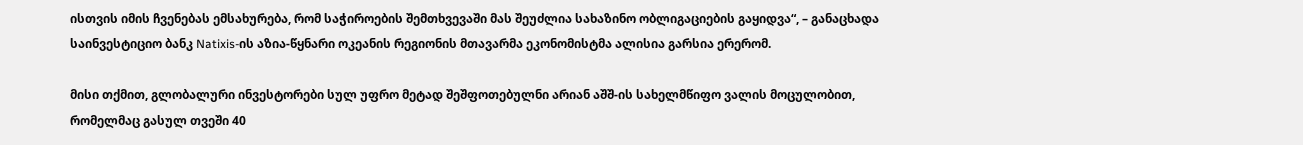ისთვის იმის ჩვენებას ემსახურება, რომ საჭიროების შემთხვევაში მას შეუძლია სახაზინო ობლიგაციების გაყიდვა“, – განაცხადა საინვესტიციო ბანკ Natixis-ის აზია-წყნარი ოკეანის რეგიონის მთავარმა ეკონომისტმა ალისია გარსია ერერომ.

მისი თქმით, გლობალური ინვესტორები სულ უფრო მეტად შეშფოთებულნი არიან აშშ-ის სახელმწიფო ვალის მოცულობით, რომელმაც გასულ თვეში 40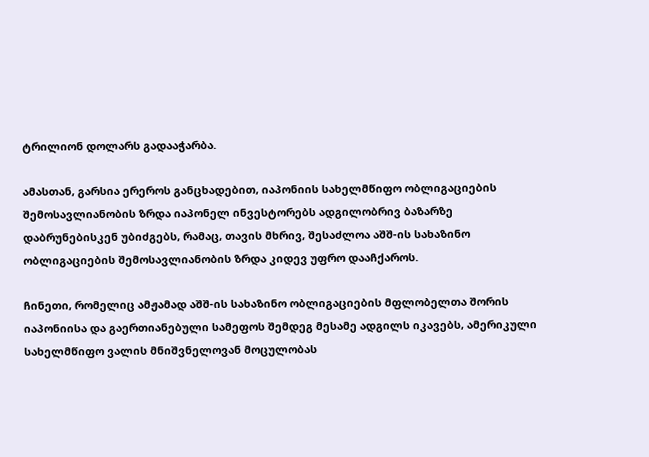ტრილიონ დოლარს გადააჭარბა.

ამასთან, გარსია ერეროს განცხადებით, იაპონიის სახელმწიფო ობლიგაციების შემოსავლიანობის ზრდა იაპონელ ინვესტორებს ადგილობრივ ბაზარზე დაბრუნებისკენ უბიძგებს, რამაც, თავის მხრივ, შესაძლოა აშშ-ის სახაზინო ობლიგაციების შემოსავლიანობის ზრდა კიდევ უფრო დააჩქაროს.

ჩინეთი, რომელიც ამჟამად აშშ-ის სახაზინო ობლიგაციების მფლობელთა შორის იაპონიისა და გაერთიანებული სამეფოს შემდეგ მესამე ადგილს იკავებს, ამერიკული სახელმწიფო ვალის მნიშვნელოვან მოცულობას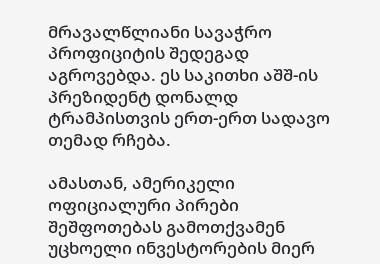მრავალწლიანი სავაჭრო პროფიციტის შედეგად აგროვებდა. ეს საკითხი აშშ-ის პრეზიდენტ დონალდ ტრამპისთვის ერთ-ერთ სადავო თემად რჩება.

ამასთან, ამერიკელი ოფიციალური პირები შეშფოთებას გამოთქვამენ უცხოელი ინვესტორების მიერ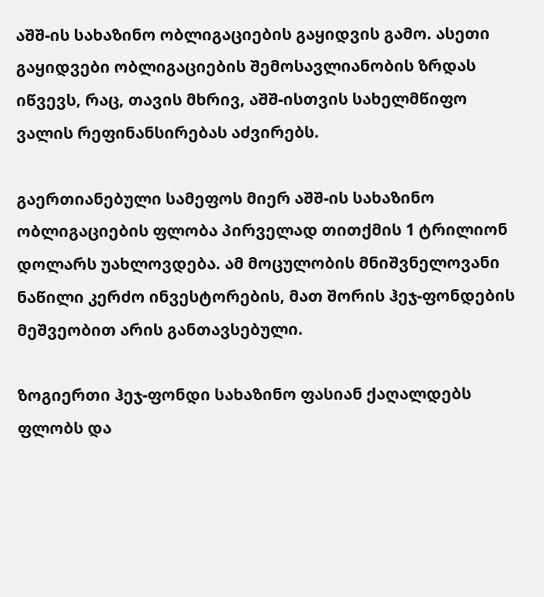აშშ-ის სახაზინო ობლიგაციების გაყიდვის გამო. ასეთი გაყიდვები ობლიგაციების შემოსავლიანობის ზრდას იწვევს, რაც, თავის მხრივ, აშშ-ისთვის სახელმწიფო ვალის რეფინანსირებას აძვირებს.

გაერთიანებული სამეფოს მიერ აშშ-ის სახაზინო ობლიგაციების ფლობა პირველად თითქმის 1 ტრილიონ დოლარს უახლოვდება. ამ მოცულობის მნიშვნელოვანი ნაწილი კერძო ინვესტორების, მათ შორის ჰეჯ-ფონდების მეშვეობით არის განთავსებული.

ზოგიერთი ჰეჯ-ფონდი სახაზინო ფასიან ქაღალდებს ფლობს და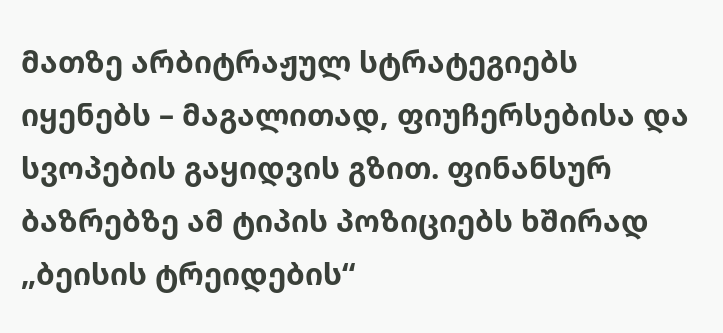მათზე არბიტრაჟულ სტრატეგიებს იყენებს – მაგალითად, ფიუჩერსებისა და სვოპების გაყიდვის გზით. ფინანსურ ბაზრებზე ამ ტიპის პოზიციებს ხშირად „ბეისის ტრეიდების“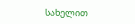სახელით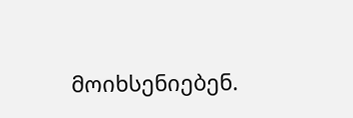მოიხსენიებენ.